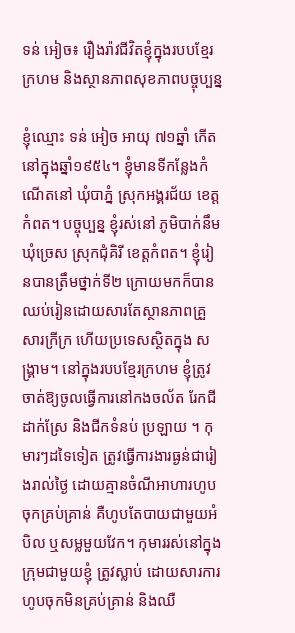ទន់ អៀច៖ រឿងរ៉ាវជីវិតខ្ញុំក្នុងរបបខ្មែរក្រហម និងស្ថានភាពសុខភាពបច្ចុប្បន្ន

ខ្ញុំឈ្មោះ ទន់ អៀច អាយុ ៧១ឆ្នាំ កើតនៅក្នុងឆ្នាំ១៩៥៤។ ខ្ញុំមានទីកន្លែងកំណើតនៅ ឃុំបាភ្នំ ស្រុកអង្គរជ័យ ខេត្តកំពត។ បច្ចុប្បន្ន ខ្ញុំរស់នៅ ភូមិបាក់នឹម ឃុំច្រេស ស្រុកជុំគិរី ខេត្តកំពត។ ខ្ញុំរៀនបានត្រឹមថ្នាក់ទី២ ក្រោយមកក៏បានឈប់រៀនដោយសារតែស្ថានភាពគ្រួសារក្រីក្រ ហើយប្រទេសស្ថិតក្នុង សង្រ្គាម។ នៅក្នុងរបបខ្មែរក្រហម ខ្ញុំត្រូវចាត់ឱ្យចូលធ្វើការនៅកងចល័ត រែកជីដាក់ស្រែ និងជីកទំនប់ ប្រឡាយ ។ កុមារៗដទៃទៀត ត្រូវធ្វើការងារធ្ងន់ជារៀងរាល់ថ្ងៃ ដោយគ្មានចំណីអាហារហូបចុកគ្រប់គ្រាន់ គឺហូបតែបាយជាមួយអំបិល ឬសម្លមួយវែក។ កុមាររស់នៅក្នុងក្រុមជាមួយខ្ញុំ ត្រូវស្លាប់ ដោយសារការហូបចុកមិនគ្រប់គ្រាន់ និងឈឺ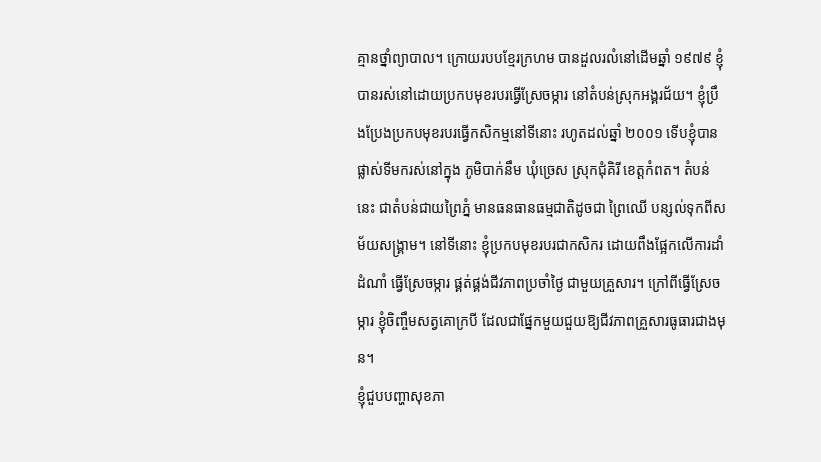គ្មានថ្នាំព្យាបាល។ ក្រោយរបបខ្មែរក្រហម បានដួលរលំនៅដើមឆ្នាំ ១៩៧៩ ខ្ញុំបានរស់នៅដោយប្រកបមុខរបរធ្វើស្រែចម្ការ នៅតំបន់ស្រុកអង្គរជ័យ។ ខ្ញុំប្រឹងប្រែងប្រកបមុខរបរធ្វើកសិកម្មនៅទីនោះ រហូតដល់ឆ្នាំ ២០០១ ទើបខ្ញុំបានផ្លាស់ទីមករស់នៅក្នុង ភូមិបាក់នឹម ឃុំច្រេស ស្រុកជុំគិរី ខេត្តកំពត។ តំបន់នេះ ជាតំបន់ជាយព្រៃភ្នំ មានធនធានធម្មជាតិដូចជា ព្រៃឈើ បន្សល់ទុកពីសម័យសង្គ្រាម។ នៅទីនោះ ខ្ញុំប្រកបមុខរបរជាកសិករ ដោយពឹងផ្អែកលើការដាំដំណាំ ធ្វើស្រែចម្ការ ផ្គត់ផ្គង់ជីវភាពប្រចាំថ្ងៃ ជាមួយគ្រួសារ។ ក្រៅពីធ្វើស្រែចម្ការ ខ្ញុំចិញ្ចឹមសត្វគោក្របី ដែលជាផ្នែកមួយជួយឱ្យជីវភាពគ្រួសារធូធារជាងមុន។
ខ្ញុំជួបបញ្ហាសុខភា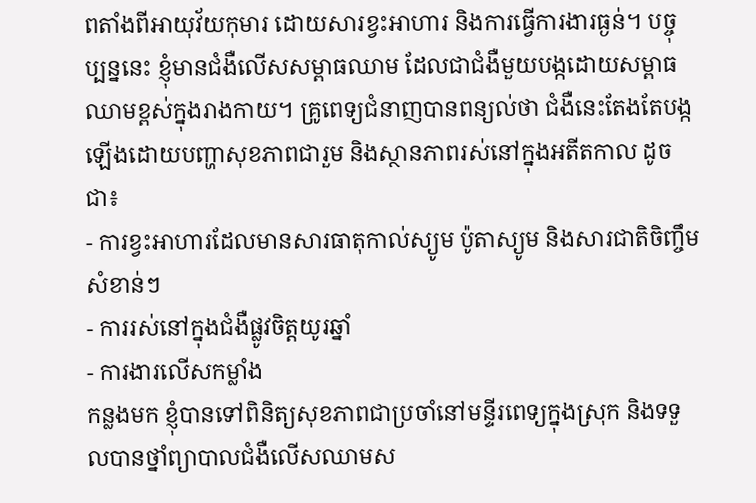ពតាំងពីអាយុវ័យកុមារ ដោយសារខ្វះអាហារ និងការធ្វើការងារធ្ងន់។ បច្ចុប្បន្ននេះ ខ្ញុំមានជំងឺលើសសម្ពាធឈាម ដែលជាជំងឺមួយបង្កដោយសម្ពាធឈាមខ្ពស់ក្នុងរាងកាយ។ គ្រូពេទ្យជំនាញបានពន្យល់ថា ជំងឺនេះតែងតែបង្កឡើងដោយបញ្ហាសុខភាពជារួម និងស្ថានភាពរស់នៅក្នុងអតីតកាល ដូចជា៖
- ការខ្វះអាហារដែលមានសារធាតុកាល់ស្យូម ប៉ូតាស្យូម និងសារជាតិចិញ្ចឹមសំខាន់ៗ
- ការរស់នៅក្នុងជំងឺផ្លូវចិត្តយូរឆ្នាំ
- ការងារលើសកម្លាំង
កន្លងមក ខ្ញុំបានទៅពិនិត្យសុខភាពជាប្រចាំនៅមន្ទីរពេទ្យក្នុងស្រុក និងទទួលបានថ្នាំព្យាបាលជំងឺលើសឈាមស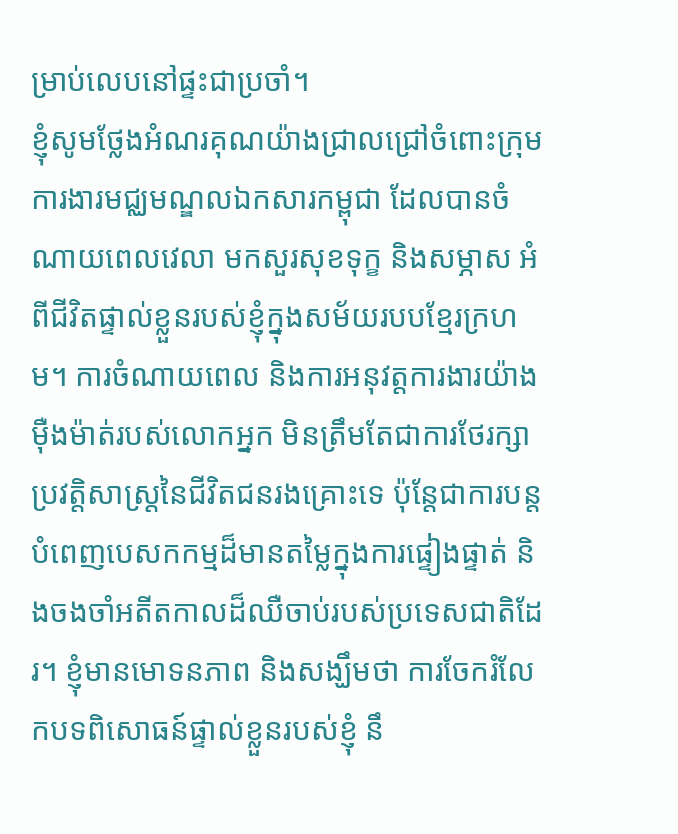ម្រាប់លេបនៅផ្ទះជាប្រចាំ។
ខ្ញុំសូមថ្លែងអំណរគុណយ៉ាងជ្រាលជ្រៅចំពោះក្រុមការងារមជ្ឈមណ្ឌលឯកសារកម្ពុជា ដែលបានចំណាយពេលវេលា មកសួរសុខទុក្ខ និងសម្ភាស អំពីជីវិតផ្ទាល់ខ្លួនរបស់ខ្ញុំក្នុងសម័យរបបខ្មែរក្រហម។ ការចំណាយពេល និងការអនុវត្តការងារយ៉ាងម៉ឺងម៉ាត់របស់លោកអ្នក មិនត្រឹមតែជាការថែរក្សាប្រវត្តិសាស្ត្រនៃជីវិតជនរងគ្រោះទេ ប៉ុន្តែជាការបន្តបំពេញបេសកកម្មដ៏មានតម្លៃក្នុងការផ្ទៀងផ្ទាត់ និងចងចាំអតីតកាលដ៏ឈឺចាប់របស់ប្រទេសជាតិដែរ។ ខ្ញុំមានមោទនភាព និងសង្ឃឹមថា ការចែករំលែកបទពិសោធន៍ផ្ទាល់ខ្លួនរបស់ខ្ញុំ នឹ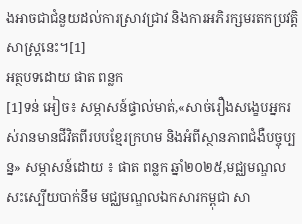ងអាចជាជំនួយដល់ការស្រាវជ្រាវ និងការអភិរក្សមរតកប្រវត្តិសាស្ត្រនេះ។[1]
អត្ថបទដោយ ផាត ពន្លក
[1]ទន់ អៀច៖ សម្ភាសន៍ផ្ទាល់មាត់,«សាច់រឿងសង្ខេបអ្នករស់រានមានជីវិតពីរបបខ្មែរក្រហម និងអំពីស្ថានភាពជំងឺបច្ចុប្បន្ន» សម្ភាសន៍ដោយ ៖ ផាត ពន្លក ឆ្នាំ២០២៥,មជ្ឈមណ្ឌលសះស្បើយបាក់នឹម មជ្ឈមណ្ឌលឯកសារកម្ពុជា សា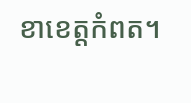ខាខេត្តកំពត។